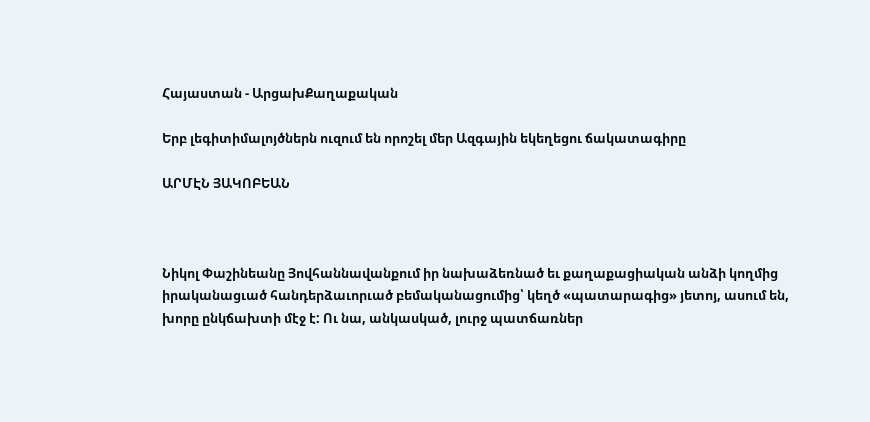Հայաստան - ԱրցախՔաղաքական

Երբ լեգիտիմալոյծներն ուզում են որոշել մեր Ազգային եկեղեցու ճակատագիրը

ԱՐՄԷՆ ՅԱԿՈԲԵԱՆ



Նիկոլ Փաշինեանը Յովհաննավանքում իր նախաձեռնած եւ քաղաքացիական անձի կողմից իրականացւած հանդերձաւորւած բեմականացումից՝ կեղծ «պատարագից» յետոյ, ասում են, խորը ընկճախտի մէջ է: Ու նա, անկասկած, լուրջ պատճառներ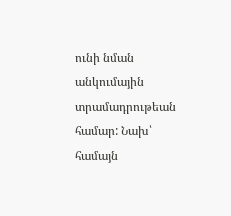ունի նման անկումային տրամադրութեան համար: Նախ՝ համայն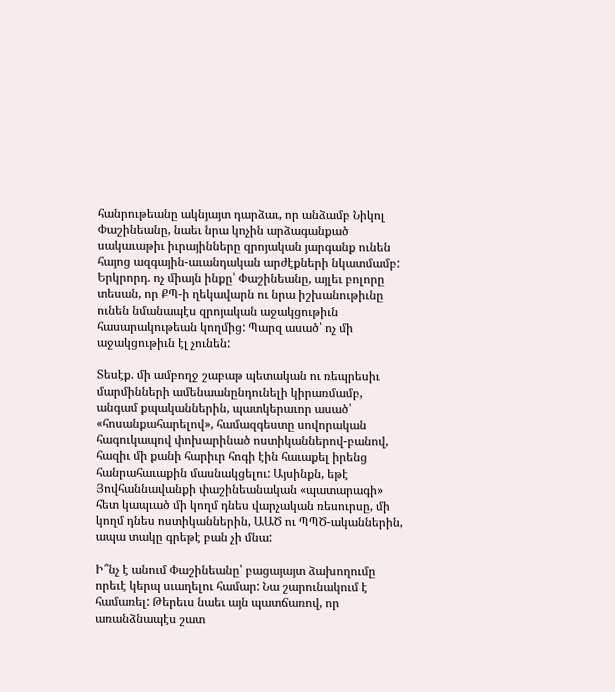հանրութեանը ակնյայտ դարձաւ, որ անձամբ Նիկոլ Փաշինեանը, նաեւ նրա կոչին արձագանքած սակաւաթիւ իւրայինները զրոյական յարգանք ունեն հայոց ազգային-աւանդական արժէքների նկատմամբ: Երկրորդ. ոչ միայն ինքը՝ Փաշինեանը, այլեւ բոլորը տեսան, որ ՔՊ-ի ղեկավարն ու նրա իշխանութիւնը ունեն նմանապէս զրոյական աջակցութիւն հասարակութեան կողմից: Պարզ ասած՝ ոչ մի աջակցութիւն էլ չունեն:

Տեսէք. մի ամբողջ շաբաթ պետական ու ռեպրեսիւ մարմինների ամենաանընդունելի կիրառմամբ, անգամ քպականներին, պատկերաւոր ասած՝ «հոսանքահարելով», համազգեստը սովորական հագուկապով փոխարինած ոստիկաններով-բանով, հազիւ մի քանի հարիւր հոգի էին հաւաքել իրենց հանրահաւաքին մասնակցելու: Այսինքն, եթէ Յովհաննավանքի փաշինեանական «պատարագի» հետ կապւած մի կողմ դնես վարչական ռեսուրսը, մի կողմ դնես ոստիկաններին, ԱԱԾ ու ՊՊԾ-ականներին, ապա տակը գրեթէ բան չի մնա:

Ի՞նչ է անում Փաշինեանը՝ բացայայտ ձախողումը որեւէ կերպ սւաղելու համար: Նա շարունակում է համառել: Թերեւս նաեւ այն պատճառով, որ առանձնապէս շատ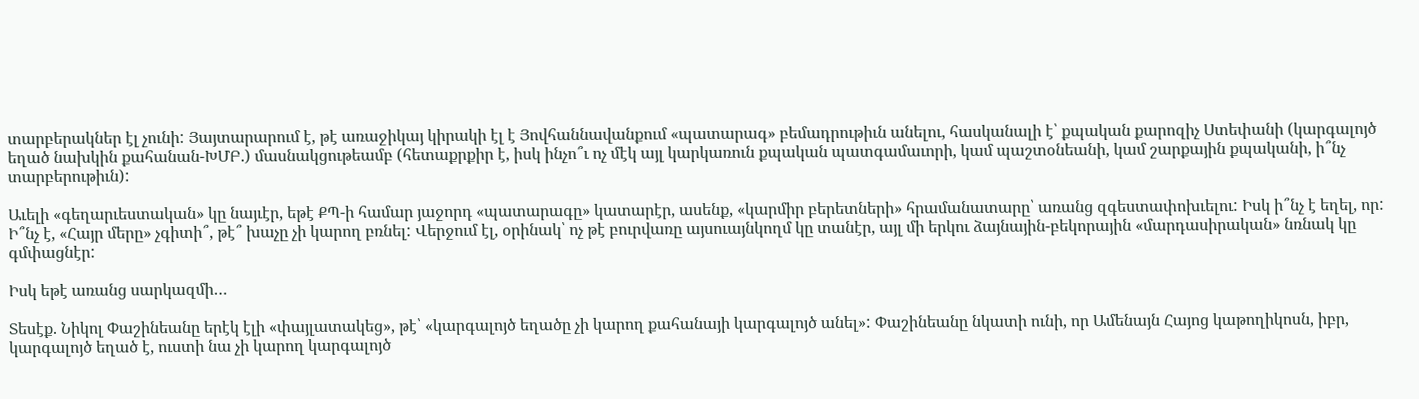տարբերակներ էլ չունի: Յայտարարում է, թէ առաջիկայ կիրակի էլ է Յովհաննավանքում «պատարագ» բեմադրութիւն անելու, հասկանալի է՝ քպական քարոզիչ Ստեփանի (կարգալոյծ եղած նախկին քահանան-ԽՄԲ.) մասնակցութեամբ (հետաքրքիր է, իսկ ինչո՞ւ ոչ մէկ այլ կարկառուն քպական պատգամաւորի, կամ պաշտօնեանի, կամ շարքային քպականի, ի՞նչ տարբերութիւն):

Աւելի «գեղարւեստական» կը նայւէր, եթէ ՔՊ-ի համար յաջորդ «պատարագը» կատարէր, ասենք, «կարմիր բերետների» հրամանատարը՝ առանց զգեստափոխւելու: Իսկ ի՞նչ է եղել, որ: Ի՞նչ է, «Հայր մերը» չգիտի՞, թէ՞ խաչը չի կարող բռնել: Վերջում էլ, օրինակ՝ ոչ թէ բուրվառը այսուայնկողմ կը տանէր, այլ մի երկու ձայնային-բեկորային «մարդասիրական» նռնակ կը գմփացնէր:

Իսկ եթէ առանց սարկազմի…

Տեսէք. Նիկոլ Փաշինեանը երէկ էլի «փայլատակեց», թէ՝ «կարգալոյծ եղածը չի կարող քահանայի կարգալոյծ անել»: Փաշինեանը նկատի ունի, որ Ամենայն Հայոց կաթողիկոսն, իբր, կարգալոյծ եղած է, ուստի նա չի կարող կարգալոյծ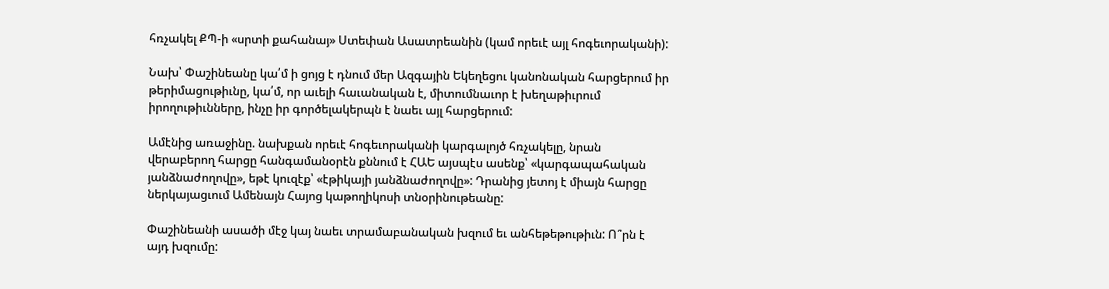հռչակել ՔՊ-ի «սրտի քահանայ» Ստեփան Ասատրեանին (կամ որեւէ այլ հոգեւորականի):

Նախ՝ Փաշինեանը կա՛մ ի ցոյց է դնում մեր Ազգային Եկեղեցու կանոնական հարցերում իր թերիմացութիւնը, կա՛մ, որ աւելի հաւանական է, միտումնաւոր է խեղաթիւրում իրողութիւնները, ինչը իր գործելակերպն է նաեւ այլ հարցերում:

Ամէնից առաջինը. նախքան որեւէ հոգեւորականի կարգալոյծ հռչակելը, նրան վերաբերող հարցը հանգամանօրէն քննում է ՀԱԵ այսպէս ասենք՝ «կարգապահական յանձնաժողովը», եթէ կուզէք՝ «էթիկայի յանձնաժողովը»: Դրանից յետոյ է միայն հարցը ներկայացւում Ամենայն Հայոց կաթողիկոսի տնօրինութեանը:

Փաշինեանի ասածի մէջ կայ նաեւ տրամաբանական խզում եւ անհեթեթութիւն: Ո՞րն է այդ խզումը: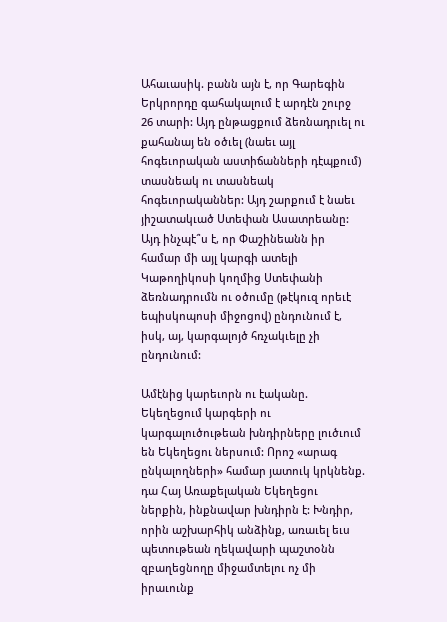Ահաւասիկ. բանն այն է, որ Գարեգին Երկրորդը գահակալում է արդէն շուրջ 26 տարի: Այդ ընթացքում ձեռնադրւել ու քահանայ են օծւել (նաեւ այլ հոգեւորական աստիճանների դէպքում) տասնեակ ու տասնեակ հոգեւորականներ: Այդ շարքում է նաեւ յիշատակւած Ստեփան Ասատրեանը: Այդ ինչպէ՞ս է, որ Փաշինեանն իր համար մի այլ կարգի ատելի Կաթողիկոսի կողմից Ստեփանի ձեռնադրումն ու օծումը (թէկուզ որեւէ եպիսկոպոսի միջոցով) ընդունում է, իսկ, այ, կարգալոյծ հռչակւելը չի ընդունում:

Ամէնից կարեւորն ու էականը. Եկեղեցում կարգերի ու կարգալուծութեան խնդիրները լուծւում են Եկեղեցու ներսում: Որոշ «արագ ընկալողների» համար յատուկ կրկնենք. դա Հայ Առաքելական Եկեղեցու ներքին, ինքնավար խնդիրն է: Խնդիր, որին աշխարհիկ անձինք, առաւել եւս պետութեան ղեկավարի պաշտօնն զբաղեցնողը միջամտելու ոչ մի իրաւունք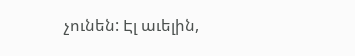չունեն: Էլ աւելին,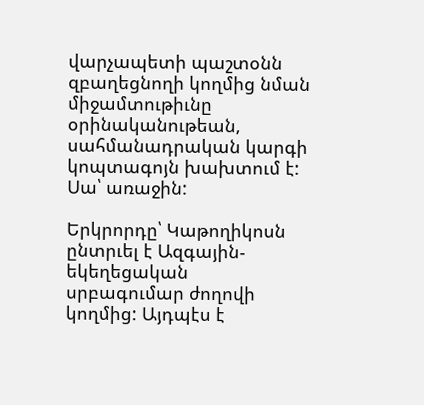վարչապետի պաշտօնն զբաղեցնողի կողմից նման միջամտութիւնը օրինականութեան, սահմանադրական կարգի կոպտագոյն խախտում է: Սա՝ առաջին:

Երկրորդը՝ Կաթողիկոսն ընտրւել է Ազգային-եկեղեցական սրբագումար ժողովի կողմից: Այդպէս է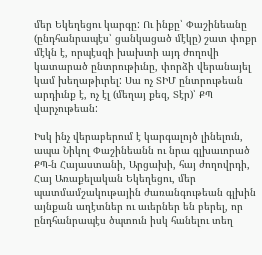մեր Եկեղեցու կարգը: Ու ինքը՝ Փաշինեանը (ընդհանրապէս՝ ցանկացած մէկը) շատ փոքր մէկն է, որպէսզի խախտի այդ ժողովի կատարած ընտրութիւնը, փորձի վերանայել կամ խեղաթիւրել: Սա ոչ ՏԻՄ ընտրութեան արդիւնք է, ոչ էլ (մեղայ քեզ, Տէր)՝ ՔՊ վարչութեան:

Իսկ ինչ վերաբերում է կարգալոյծ լինելուն, ապա Նիկոլ Փաշինեանն ու նրա գլխաւորած ՔՊ-ն Հայաստանի, Արցախի, հայ ժողովրդի, Հայ Առաքելական Եկեղեցու, մեր պատմամշակութային ժառանգութեան գլխին այնքան աղէտներ ու աւերներ են բերել, որ ընդհանրապէս ծպտուն իսկ հանելու տեղ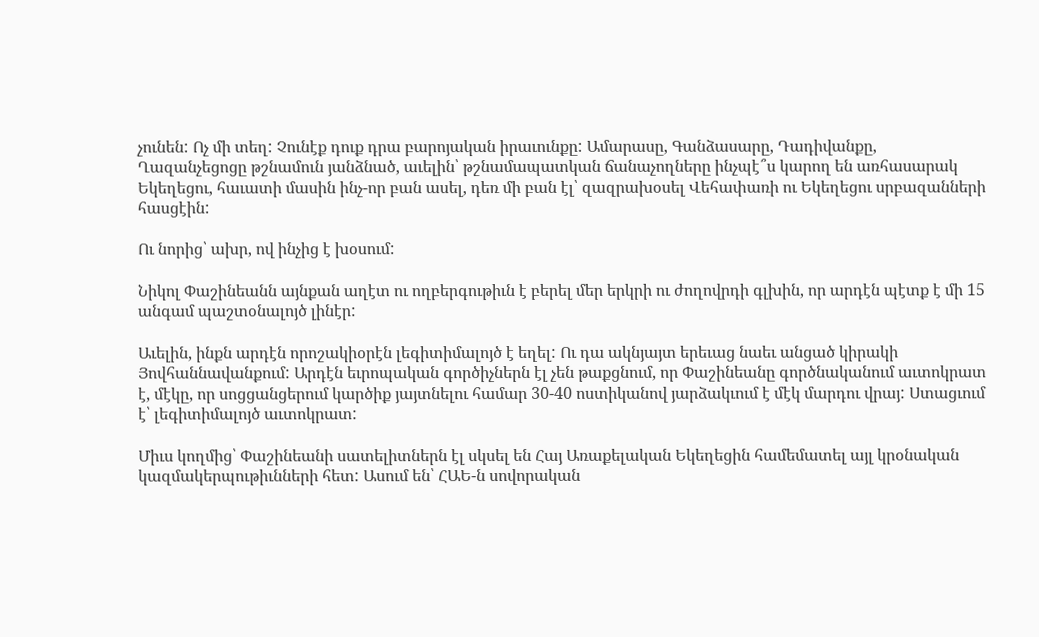չունեն: Ոչ մի տեղ: Չունէք դուք դրա բարոյական իրաւունքը: Ամարասը, Գանձասարը, Դադիվանքը, Ղազանչեցոցը թշնամուն յանձնած, աւելին՝ թշնամապատկան ճանաչողները ինչպէ՞ս կարող են առհասարակ Եկեղեցու, հաւատի մասին ինչ-որ բան ասել, դեռ մի բան էլ՝ զազրախօսել Վեհափառի ու Եկեղեցու սրբազանների հասցէին:

Ու նորից՝ ախր, ով ինչից է խօսում:

Նիկոլ Փաշինեանն այնքան աղէտ ու ողբերգութիւն է բերել մեր երկրի ու ժողովրդի գլխին, որ արդէն պէտք է մի 15 անգամ պաշտօնալոյծ լինէր:

Աւելին, ինքն արդէն որոշակիօրէն լեգիտիմալոյծ է եղել: Ու դա ակնյայտ երեւաց նաեւ անցած կիրակի Յովհաննավանքում: Արդէն եւրոպական գործիչներն էլ չեն թաքցնում, որ Փաշինեանը գործնականում աւտոկրատ է, մէկը, որ սոցցանցերում կարծիք յայտնելու համար 30-40 ոստիկանով յարձակւում է մէկ մարդու վրայ: Ստացւում է՝ լեգիտիմալոյծ աւտոկրատ:

Միւս կողմից՝ Փաշինեանի սատելիտներն էլ սկսել են Հայ Առաքելական Եկեղեցին համեմատել այլ կրօնական կազմակերպութիւնների հետ: Ասում են՝ ՀԱԵ-ն սովորական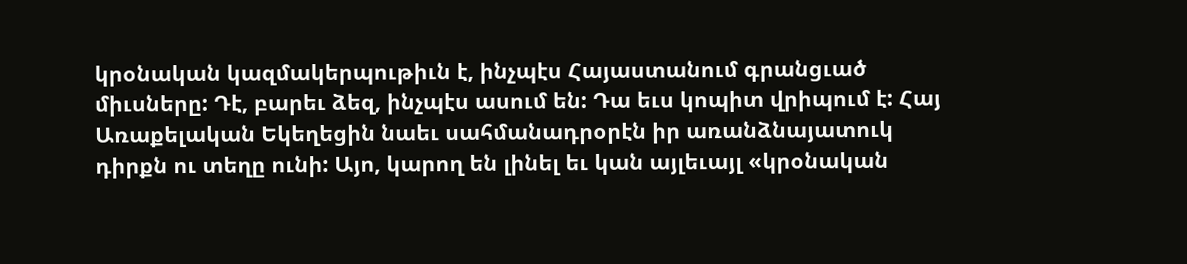կրօնական կազմակերպութիւն է, ինչպէս Հայաստանում գրանցւած միւսները: Դէ, բարեւ ձեզ, ինչպէս ասում են: Դա եւս կոպիտ վրիպում է: Հայ Առաքելական Եկեղեցին նաեւ սահմանադրօրէն իր առանձնայատուկ դիրքն ու տեղը ունի: Այո, կարող են լինել եւ կան այլեւայլ «կրօնական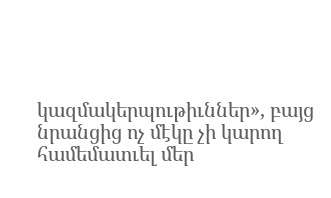կազմակերպութիւններ», բայց նրանցից ոչ մէկը չի կարող համեմատւել մեր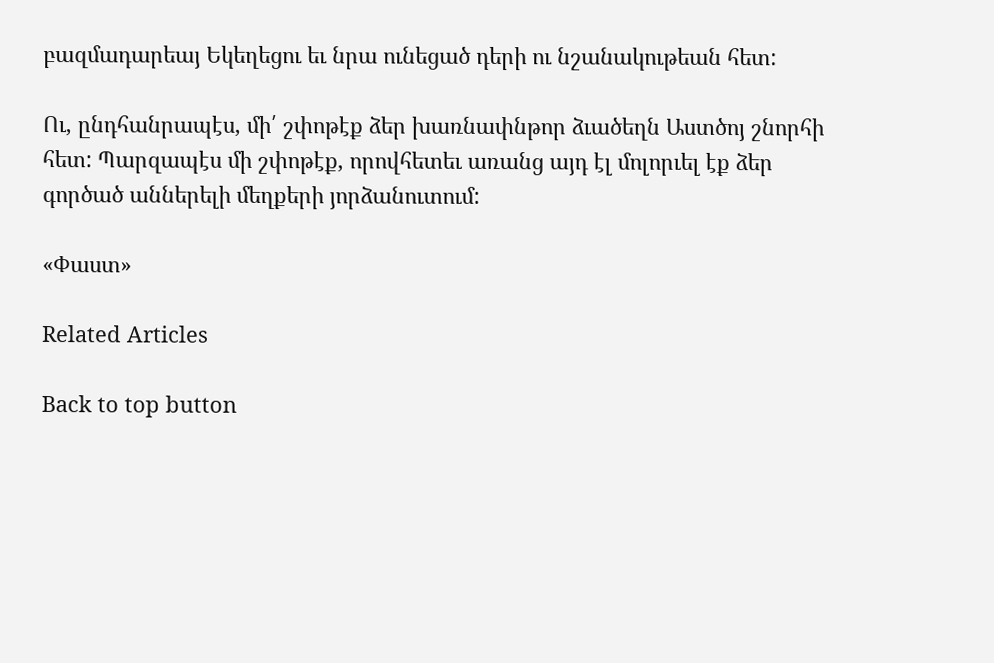բազմադարեայ Եկեղեցու եւ նրա ունեցած դերի ու նշանակութեան հետ:

Ու, ընդհանրապէս, մի՛ շփոթէք ձեր խառնափնթոր ձւածեղն Աստծոյ շնորհի հետ: Պարզապէս մի շփոթէք, որովհետեւ առանց այդ էլ մոլորւել էք ձեր գործած աններելի մեղքերի յորձանուտում:

«Փաստ»

Related Articles

Back to top button